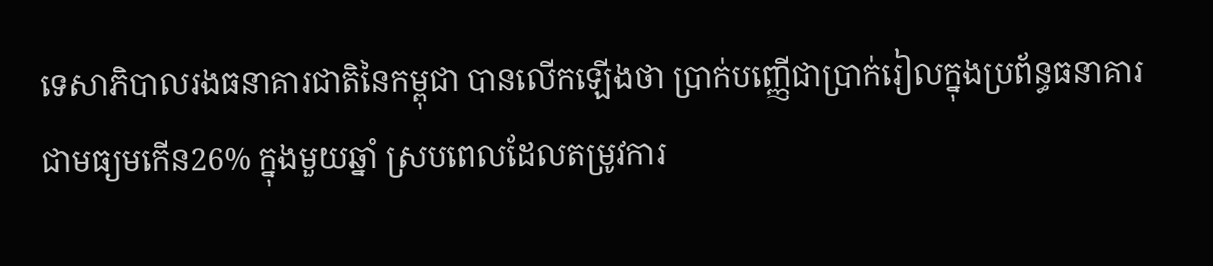ទេសាភិបាលរងធនាគារជាតិនៃកម្ពុជា បានលើកឡើងថា ប្រាក់បញ្ញើជាប្រាក់រៀលក្នុងប្រព័ន្ធធនាគារ ជាមធ្យមកើន26% ក្នុងមួយឆ្នាំ ស្របពេលដែលតម្រូវការ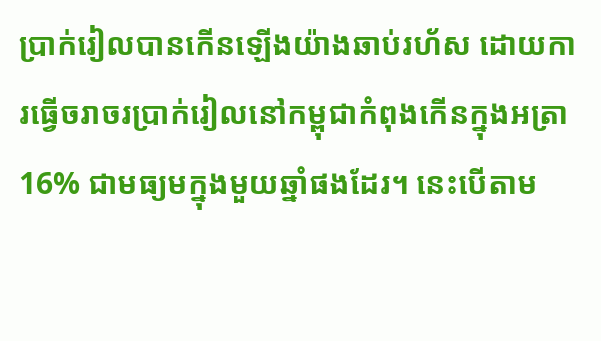ប្រាក់រៀលបានកើនឡើងយ៉ាងឆាប់រហ័ស ដោយការធ្វើចរាចរប្រាក់រៀលនៅកម្ពុជាកំពុងកើនក្នុងអត្រា16% ជាមធ្យមក្នុងមួយឆ្នាំផងដែរ។ នេះបើតាម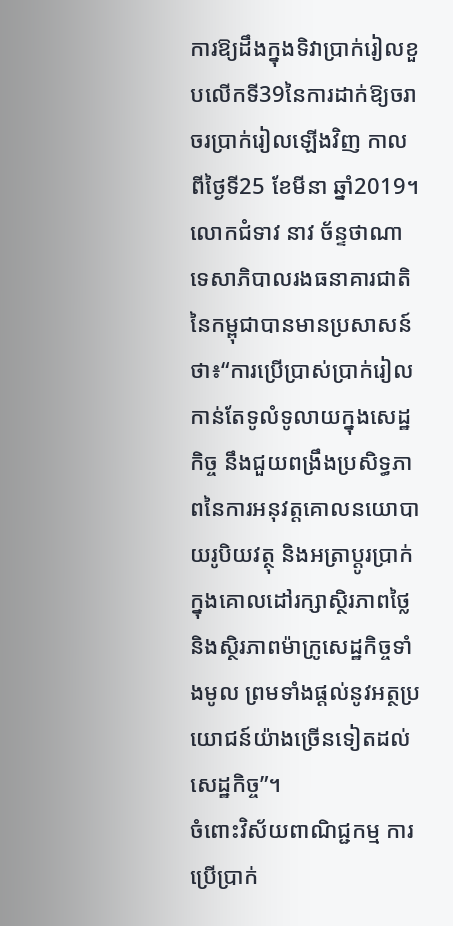ការឱ្យដឹងក្នុងទិវាប្រាក់រៀលខួបលើកទី39នៃការដាក់ឱ្យចរាចរប្រាក់រៀលឡើងវិញ កាលពីថ្ងៃទី25 ខែមីនា ឆ្នាំ2019។
លោកជំទាវ នាវ ច័ន្ទថាណា ទេសាភិបាលរងធនាគារជាតិនៃកម្ពុជាបានមានប្រសាសន៍ថា៖“ការប្រើប្រាស់ប្រាក់រៀលកាន់តែទូលំទូលាយក្នុងសេដ្ឋកិច្ច នឹងជួយពង្រឹងប្រសិទ្ធភាពនៃការអនុវត្ដគោលនយោបាយរូបិយវត្ថុ និងអត្រាប្ដូរប្រាក់ក្នុងគោលដៅរក្សាស្ថិរភាពថ្លៃ និងស្ថិរភាពម៉ាក្រូសេដ្ឋកិច្ចទាំងមូល ព្រមទាំងផ្ដល់នូវអត្ថប្រយោជន៍យ៉ាងច្រើនទៀតដល់សេដ្ឋកិច្ច”។
ចំពោះវិស័យពាណិជ្ជកម្ម ការប្រើប្រាក់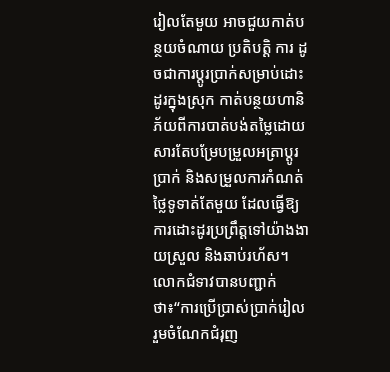រៀលតែមួយ អាចជួយកាត់បន្ថយចំណាយ ប្រតិបត្តិ ការ ដូចជាការប្ដូរប្រាក់សម្រាប់ដោះដូរក្នុងស្រុក កាត់បន្ថយហានិភ័យពីការបាត់បង់តម្លៃដោយសារតែបម្រែបម្រួលអត្រាប្ដូរប្រាក់ និងសម្រួលការកំណត់ថ្លៃទូទាត់តែមួយ ដែលធ្វើឱ្យការដោះដូរប្រព្រឹត្ដទៅយ៉ាងងាយស្រួល និងឆាប់រហ័ស។
លោកជំទាវបានបញ្ជាក់ថា៖“ការប្រើប្រាស់ប្រាក់រៀល រួមចំណែកជំរុញ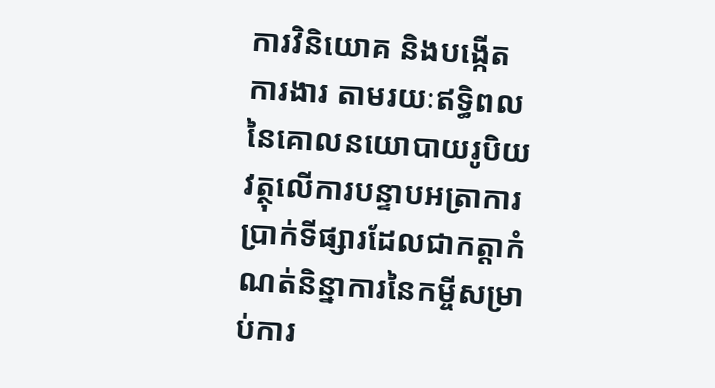ការវិនិយោគ និងបង្កើតការងារ តាមរយៈឥទ្ធិពលនៃគោលនយោបាយរូបិយវត្ថុលើការបន្ទាបអត្រាការប្រាក់ទីផ្សារដែលជាកត្ដាកំណត់និន្នាការនៃកម្ចីសម្រាប់ការ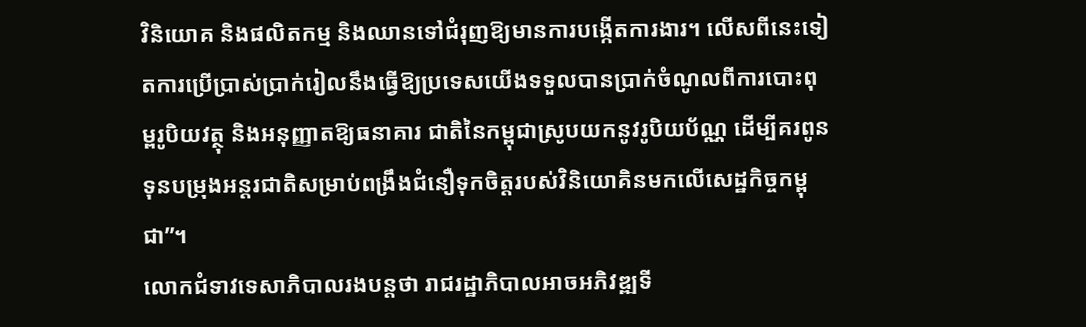វិនិយោគ និងផលិតកម្ម និងឈានទៅជំរុញឱ្យមានការបង្កើតការងារ។ លើសពីនេះទៀតការប្រើប្រាស់ប្រាក់រៀលនឹងធ្វើឱ្យប្រទេសយើងទទួលបានប្រាក់ចំណូលពីការបោះពុម្ពរូបិយវត្ថុ និងអនុញ្ញាតឱ្យធនាគារ ជាតិនៃកម្ពុជាស្រូបយកនូវរូបិយប័ណ្ណ ដើម្បីគរពូនទុនបម្រុងអន្ដរជាតិសម្រាប់ពង្រឹងជំនឿទុកចិត្ដរបស់វិនិយោគិនមកលើសេដ្ឋកិច្ចកម្ពុជា”។
លោកជំទាវទេសាភិបាលរងបន្ដថា រាជរដ្ឋាភិបាលអាចអភិវឌ្ឍទី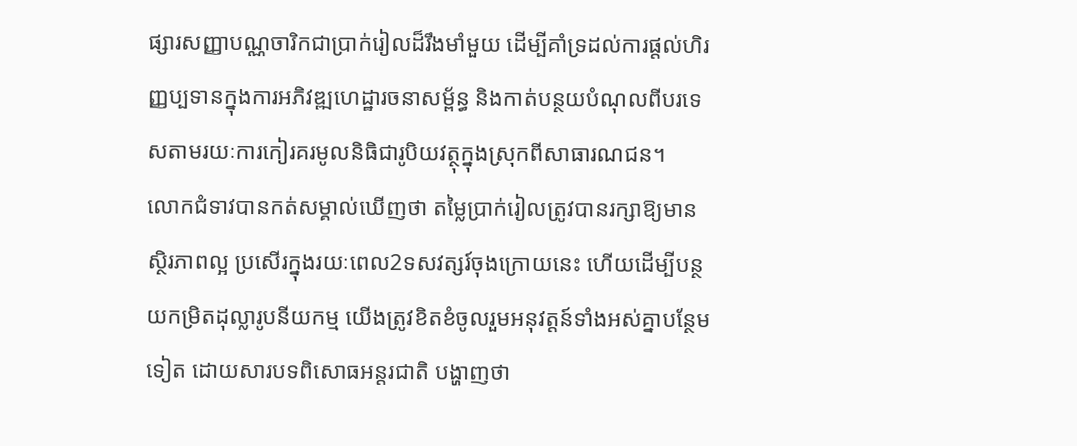ផ្សារសញ្ញាបណ្ណចារិកជាប្រាក់រៀលដ៏រឹងមាំមួយ ដើម្បីគាំទ្រដល់ការផ្ដល់ហិរញ្ញប្បទានក្នុងការអភិវឌ្ឍហេដ្ឋារចនាសម្ព័ន្ធ និងកាត់បន្ថយបំណុលពីបរទេសតាមរយៈការកៀរគរមូលនិធិជារូបិយវត្ថុក្នុងស្រុកពីសាធារណជន។
លោកជំទាវបានកត់សម្គាល់ឃើញថា តម្លៃប្រាក់រៀលត្រូវបានរក្សាឱ្យមានស្ថិរភាពល្អ ប្រសើរក្នុងរយៈពេល2ទសវត្សរ៍ចុងក្រោយនេះ ហើយដើម្បីបន្ថយកម្រិតដុល្លារូបនីយកម្ម យើងត្រូវខិតខំចូលរួមអនុវត្ដន៍ទាំងអស់គ្នាបន្ថែមទៀត ដោយសារបទពិសោធអន្ដរជាតិ បង្ហាញថា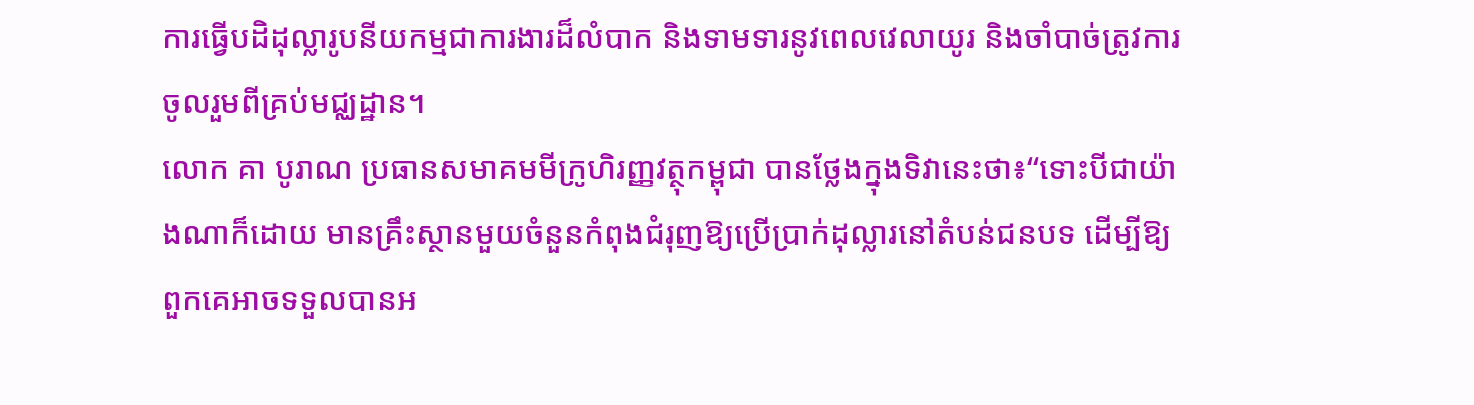ការធ្វើបដិដុល្លារូបនីយកម្មជាការងារដ៏លំបាក និងទាមទារនូវពេលវេលាយូរ និងចាំបាច់ត្រូវការចូលរួមពីគ្រប់មជ្ឈដ្ឋាន។
លោក គា បូរាណ ប្រធានសមាគមមីក្រូហិរញ្ញវត្ថុកម្ពុជា បានថ្លែងក្នុងទិវានេះថា៖“ទោះបីជាយ៉ាងណាក៏ដោយ មានគ្រឹះស្ថានមួយចំនួនកំពុងជំរុញឱ្យប្រើប្រាក់ដុល្លារនៅតំបន់ជនបទ ដើម្បីឱ្យពួកគេអាចទទួលបានអ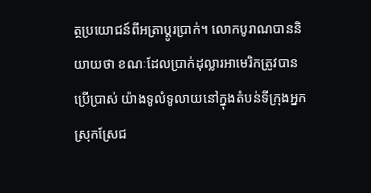ត្ថប្រយោជន៍ពីអត្រាប្តូរប្រាក់។ លោកបូរាណបាននិយាយថា ខណៈដែលប្រាក់ដុល្លារអាមេរិកត្រូវបានប្រើប្រាស់ យ៉ាងទូលំទូលាយនៅក្នុងតំបន់ទីក្រុងអ្នកស្រុកស្រែជ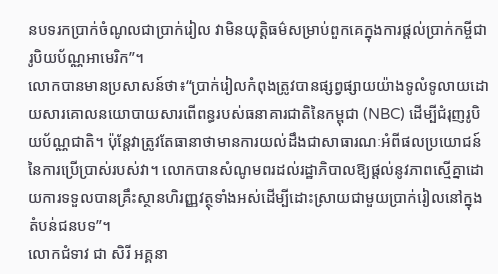នបទរកប្រាក់ចំណូលជាប្រាក់រៀល វាមិនយុត្តិធម៌សម្រាប់ពួកគេក្នុងការផ្តល់ប្រាក់កម្ចីជារូបិយប័ណ្ណអាមេរិក”។
លោកបានមានប្រសាសន៍ថា៖“ប្រាក់រៀលកំពុងត្រូវបានផ្សព្វផ្សាយយ៉ាងទូលំទូលាយដោយសារគោលនយោបាយសារពើពន្ធរបស់ធនាគារជាតិនៃកម្ពុជា (NBC) ដើម្បីជំរុញរូបិយប័ណ្ណជាតិ។ ប៉ុន្តែវាត្រូវតែធានាថាមានការយល់ដឹងជាសាធារណៈអំពីផលប្រយោជន៍នៃការប្រើប្រាស់របស់វា។ លោកបានសំណូមពរដល់រដ្ឋាភិបាលឱ្យផ្តល់នូវភាពស្មើគ្នាដោយការទទួលបានគ្រឹះស្ថានហិរញ្ញវត្ថុទាំងអស់ដើម្បីដោះស្រាយជាមួយប្រាក់រៀលនៅក្នុងតំបន់ជនបទ”។
លោកជំទាវ ជា សិរី អគ្គនា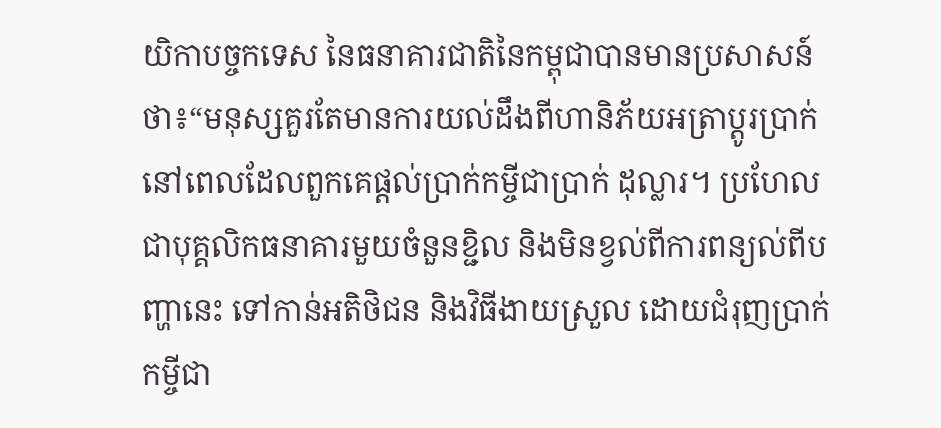យិកាបច្ចកទេស នៃធនាគារជាតិនៃកម្ពុជាបានមានប្រសាសន៍ថា៖“មនុស្សគួរតែមានការយល់ដឹងពីហានិភ័យអត្រាប្តូរប្រាក់ នៅពេលដែលពួកគេផ្តល់ប្រាក់កម្ចីជាប្រាក់ ដុល្លារ។ ប្រហែលជាបុគ្គលិកធនាគារមួយចំនួនខ្ជិល និងមិនខ្វល់ពីការពន្យល់ពីបញ្ហានេះ ទៅកាន់អតិថិជន និងវិធីងាយស្រួល ដោយជំរុញប្រាក់កម្ចីជា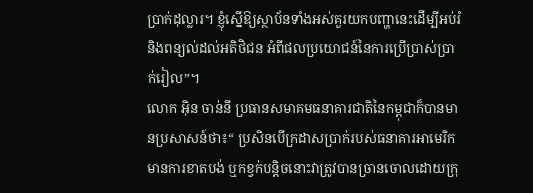ប្រាក់ដុល្លារ។ ខ្ញុំស្នើឱ្យស្ថាប័នទាំងអស់គួរយកបញ្ហានេះដើម្បីអប់រំ និងពន្យល់ដល់អតិថិជន អំពីផលប្រយោជន៍នៃការប្រើប្រាស់ប្រាក់រៀល”។
លោក អុិន ចាន់នី ប្រធានសមាគមធនាគារជាតិនៃកម្ពុជាក៏បានមានប្រសាសន៍ថា៖“ ប្រសិនបើក្រដាសប្រាក់របស់ធនាគារអាមេរិកមានការខាតបង់ ឬកខ្វក់បន្តិចនោះវាត្រូវបានច្រានចោលដោយក្រុ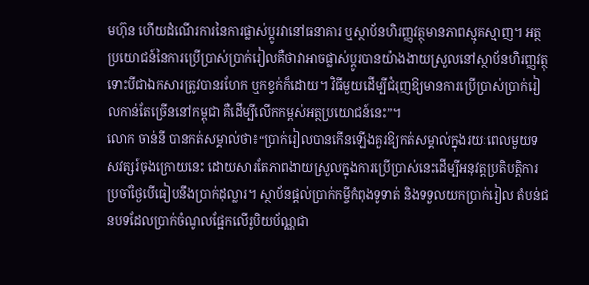មហ៊ុន ហើយដំណើរការនៃការផ្លាស់ប្តូរវានៅធនាគារ ឬស្ថាប័នហិរញ្ញវត្ថុមានភាពស្មុគស្មាញ។ អត្ថប្រយោជន៍នៃការប្រើប្រាស់ប្រាក់រៀលគឺថាវាអាចផ្លាស់ប្តូរបានយ៉ាងងាយស្រួលនៅស្ថាប័នហិរញ្ញវត្ថុទោះបីជាឯកសារត្រូវបានរហែក ឬកខ្វក់ក៏ដោយ។ វិធីមួយដើម្បីជំរុញឱ្យមានការប្រើប្រាស់ប្រាក់រៀលកាន់តែច្រើននៅកម្ពុជា គឺដើម្បីលើកកម្ពស់អត្ថប្រយោជន៍នេះ”។
លោក ចាន់នី បានកត់សម្គាល់ថា៖“ប្រាក់រៀលបានកើនឡើងគួរឱ្យកត់សម្គាល់ក្នុងរយៈពេលមួយទសវត្សរ៍ចុងក្រោយនេះ ដោយសារតែភាពងាយស្រួលក្នុងការប្រើប្រាស់នេះដើម្បីអនុវត្តប្រតិបត្តិការប្រចាំថ្ងៃបើធៀបនឹងប្រាក់ដុល្លារ។ ស្ថាប័នផ្តល់ប្រាក់កម្ចីកំពុងទូទាត់ និងទទួលយកប្រាក់រៀល តំបន់ជនបទដែលប្រាក់ចំណូលផ្អែកលើរូបិយប័ណ្ណជា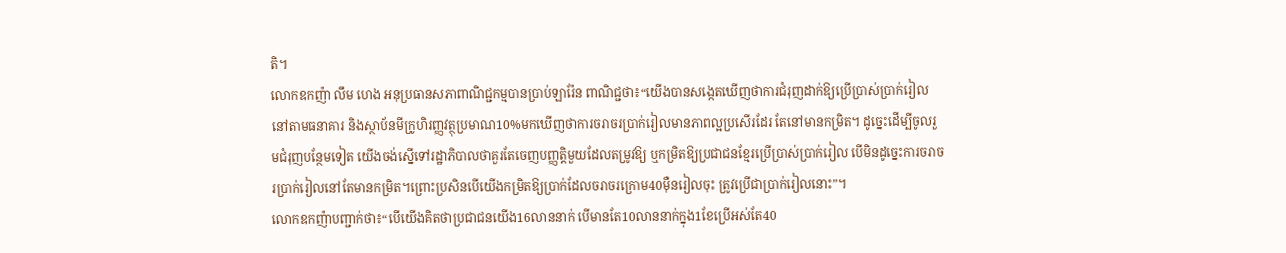តិ។
លោកឧកញ៉ា លឹម ហេង អនុប្រធានសភាពាណិជ្ជកម្មបានប្រាប់ឡារ៉ែន ពាណិជ្ជថា៖“យើងបានសង្កេតឃើញថាការជំរុញដាក់ឱ្យប្រើប្រាស់ប្រាក់រៀលនៅតាមធនាគារ និងស្ថាប័នមីក្រូហិរញ្ញវត្ថុប្រមាណ10%មកឃើញថាការចរាចរប្រាក់រៀលមានភាពល្អប្រសើរដែរ តែនៅមានកម្រិត។ ដូច្នេះដើម្បីចូលរួមជំរុញបន្ថែមទៀត យើងចង់ស្នើទៅរដ្ឋាភិបាលថាគួរតែចេញបញ្ញត្តិមួយដែលតម្រូវឱ្យ ឬកម្រិតឱ្យប្រជាជនខ្មែរប្រើប្រាស់ប្រាក់រៀល បើមិនដូច្នេះការចរាចរប្រាក់រៀលនៅតែមានកម្រិត។ព្រោះប្រសិនបើយើងកម្រិតឱ្យប្រាក់ដែលចរាចរក្រោម40ម៉ឺនរៀលចុះ ត្រូវប្រើជាប្រាក់រៀលនោះ”។
លោកឧកញ៉ាបញ្ជាក់ថា៖“បើយើងគិតថាប្រជាជនយើង16លាននាក់ បើមានតែ10លាននាក់ក្នុង1ខែប្រើអស់តែ40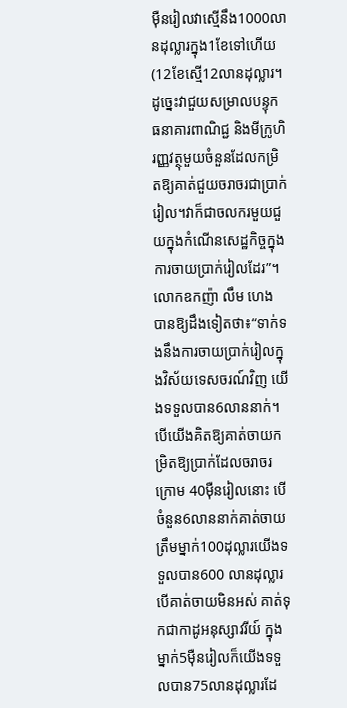ម៉ឺនរៀលវាស្មើនឹង1000លានដុល្លារក្នុង1ខែទៅហើយ(12ខែស្មើ12លានដុល្លារ។ ដូច្នេះវាជួយសម្រាលបន្ទុកធនាគារពាណិជ្ជ និងមីក្រូហិរញ្ញវត្ថុមួយចំនួនដែលកម្រិតឱ្យគាត់ជួយចរាចរជាប្រាក់រៀល។វាក៏ជាចលករមួយជួយក្នុងកំណើនសេដ្ឋកិច្ចក្នុងការចាយប្រាក់រៀលដែរ”។
លោកឧកញ៉ា លឹម ហេង បានឱ្យដឹងទៀតថា៖“ទាក់ទងនឹងការចាយប្រាក់រៀលក្នុងវិស័យទេសចរណ៍វិញ យើងទទួលបាន6លាននាក់។ បើយើងគិតឱ្យគាត់ចាយកម្រិតឱ្យប្រាក់ដែលចរាចរក្រោម 40ម៉ឺនរៀលនោះ បើចំនួន6លាននាក់គាត់ចាយ ត្រឹមម្នាក់100ដុល្លារយើងទទួលបាន600 លានដុល្លារ បើគាត់ចាយមិនអស់ គាត់ទុកជាកាដូអនុស្សាវរីយ៍ ក្នុងម្នាក់5ម៉ឺនរៀលក៏យើងទទួលបាន75លានដុល្លារដែ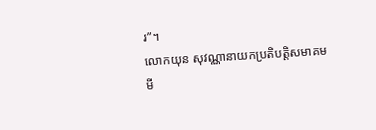រ”។
លោកយុន សុវណ្ណានាយកប្រតិបត្តិសមាគមមី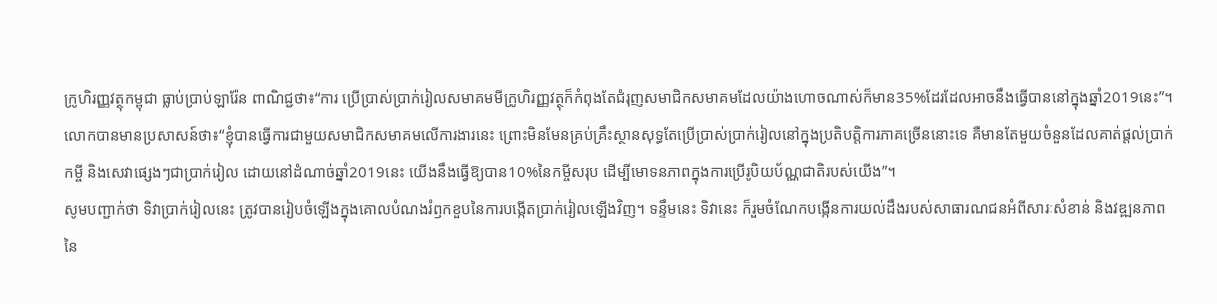ក្រូហិរញ្ញវត្ថុកម្ពុជា ធ្លាប់ប្រាប់ឡារ៉ែន ពាណិជ្ជថា៖“ការ ប្រើប្រាស់ប្រាក់រៀលសមាគមមីក្រូហិរញ្ញវត្ថុក៏កំពុងតែជំរុញសមាជិកសមាគមដែលយ៉ាងហោចណាស់ក៏មាន35%ដែរដែលអាចនឹងធ្វើបាននៅក្នុងឆ្នាំ2019នេះ”។
លោកបានមានប្រសាសន៍ថា៖“ខ្ញុំបានធ្វើការជាមួយសមាជិកសមាគមលើការងារនេះ ព្រោះមិនមែនគ្រប់គ្រឹះស្ថានសុទ្ធតែប្រើប្រាស់ប្រាក់រៀលនៅក្នុងប្រតិបត្តិការភាគច្រើននោះទេ គឺមានតែមួយចំនួនដែលគាត់ផ្តល់ប្រាក់កម្ចី និងសេវាផ្សេងៗជាប្រាក់រៀល ដោយនៅដំណាច់ឆ្នាំ2019នេះ យើងនឹងធ្វើឱ្យបាន10%នៃកម្ចីសរុប ដើម្បីមោទនភាពក្នុងការប្រើរូបិយប័ណ្ណជាតិរបស់យើង”។
សូមបញ្ជាក់ថា ទិវាប្រាក់រៀលនេះ ត្រូវបានរៀបចំឡើងក្នុងគោលបំណងរំឭកខួបនៃការបង្កើតប្រាក់រៀលឡើងវិញ។ ទន្ទឹមនេះ ទិវានេះ ក៏រួមចំណែកបង្កើនការយល់ដឹងរបស់សាធារណជនអំពីសារៈសំខាន់ និងវឌ្ឍនភាពនៃ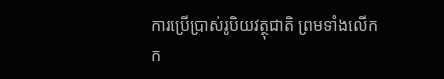ការប្រើប្រាស់រូបិយវត្ថុជាតិ ព្រមទាំងលើកក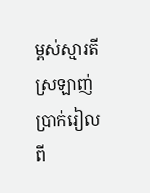ម្ពស់ស្មារតីស្រឡាញ់ប្រាក់រៀលពី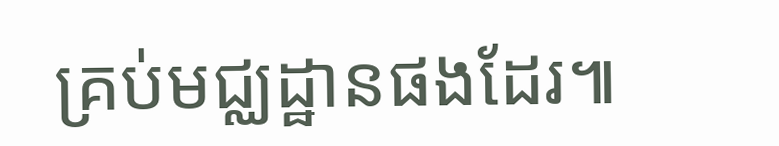គ្រប់មជ្ឈដ្ឋានផងដែរ៕